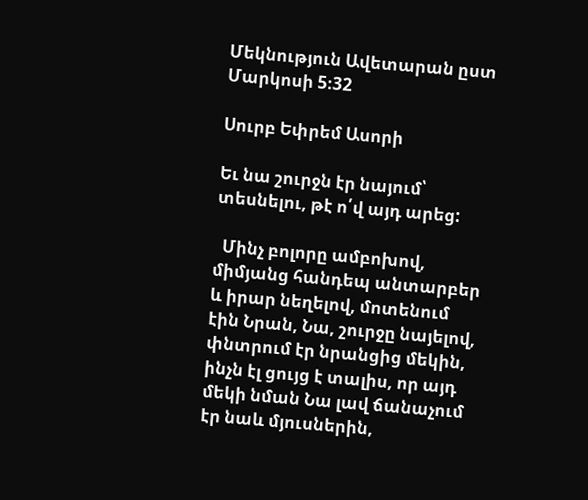Մեկնություն Ավետարան ըստ Մարկոսի 5։32

Սուրբ Եփրեմ Ասորի

Եւ նա շուրջն էր նայում՝ տեսնելու, թէ ո՛վ այդ արեց:

  Մինչ բոլորը ամբոխով, միմյանց հանդեպ անտարբեր և իրար նեղելով, մոտենում էին Նրան, Նա, շուրջը նայելով, փնտրում էր նրանցից մեկին, ինչն էլ ցույց է տալիս, որ այդ մեկի նման Նա լավ ճանաչում էր նաև մյուսներին,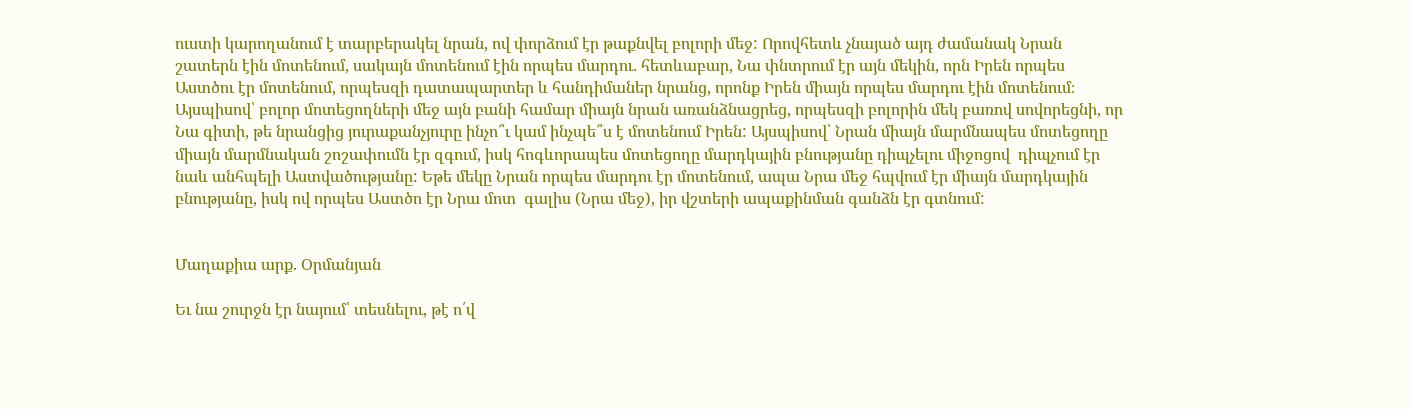ուստի կարողանում է տարբերակել նրան, ով փորձում էր թաքնվել բոլորի մեջ: Որովհետև չնայած այդ ժամանակ Նրան շատերն էին մոտենում, սակայն մոտենում էին որպես մարդու. հետևաբար, Նա փնտրում էր այն մեկին, որն Իրեն որպես Աստծու էր մոտենում, որպեսզի դատապարտեր և հանդիմաներ նրանց, որոնք Իրեն միայն որպես մարդու էին մոտենում։ Այսպիսով՝ բոլոր մոտեցողների մեջ այն բանի համար միայն նրան առանձնացրեց, որպեսզի բոլորին մեկ բառով սովորեցնի, որ Նա գիտի, թե նրանցից յուրաքանչյուրը ինչո՞ւ կամ ինչպե՞ս է մոտենում Իրեն: Այսպիսով՝ Նրան միայն մարմնապես մոտեցողը միայն մարմնական շոշափումն էր զգում, իսկ հոգևորապես մոտեցողը մարդկային բնությանը դիպչելու միջոցով  դիպչում էր նաև անհպելի Աստվածությանը: Եթե մեկը Նրան որպես մարդու էր մոտենում, ապա Նրա մեջ հպվում էր միայն մարդկային բնությանը, իսկ ով որպես Աստծո էր Նրա մոտ  գալիս (Նրա մեջ), իր վշտերի ապաքինման գանձն էր գտնում:


Մաղաքիա արք. Օրմանյան

Եւ նա շուրջն էր նայում՝ տեսնելու, թէ ո՛վ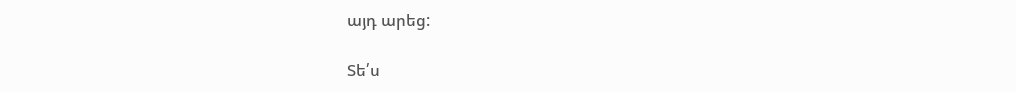այդ արեց:

Տե՛ս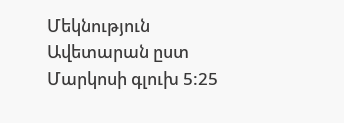Մեկնություն Ավետարան ըստ Մարկոսի գլուխ 5:25